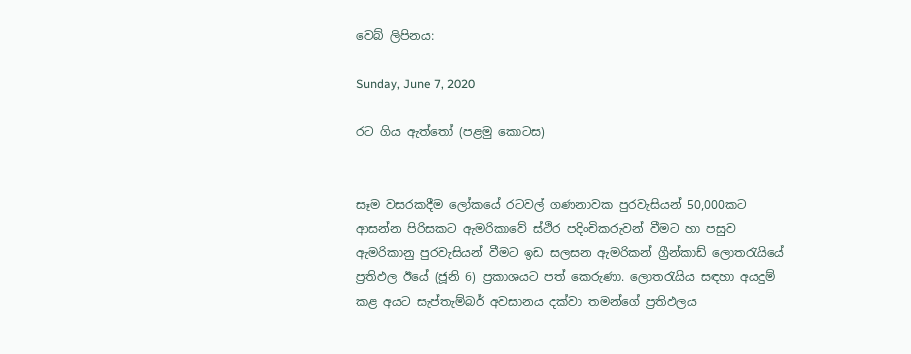වෙබ් ලිපිනය:

Sunday, June 7, 2020

රට ගිය ඇත්තෝ (පළමු කොටස)


සෑම වසරකදීම ලෝකයේ රටවල් ගණනාවක පුරවැසියන් 50,000කට ආසන්න පිරිසකට ඇමරිකාවේ ස්ථිර පදිංචිකරුවන් වීමට හා පසුව ඇමරිකානු පුරවැසියන් වීමට ඉඩ සලසන ඇමරිකන් ග්‍රීන්කාඩ් ලොතරැයියේ ප්‍රතිඵල ඊයේ (ජූනි 6) ප්‍රකාශයට පත් කෙරුණා. ලොතරැයිය සඳහා අයදුම් කළ අයට සැප්තැම්බර් අවසානය දක්වා තමන්ගේ ප්‍රතිඵලය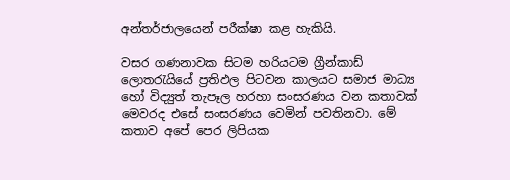අන්තර්ජාලයෙන් පරීක්ෂා කළ හැකියි.

වසර ගණනාවක සිටම හරියටම ග්‍රීන්කාඩ් ලොතරැයියේ ප්‍රතිඵල පිටවන කාලයට සමාජ මාධ්‍ය හෝ විද්‍යුත් තැපෑල හරහා සංසරණය වන කතාවක් මෙවරද එසේ සංසරණය වෙමින් පවතිනවා. මේ කතාව අපේ පෙර ලිපියක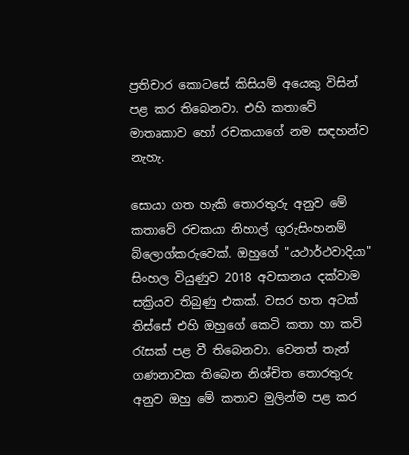ප්‍රතිචාර කොටසේ කිසියම් අයෙකු විසින් පළ කර තිබෙනවා. එහි කතාවේ මාතෘකාව හෝ රචකයාගේ නම සඳහන්ව නැහැ.

සොයා ගත හැකි තොරතුරු අනුව මේ කතාවේ රචකයා නිහාල් ගුරුසිංහනම් බ්ලොග්කරුවෙක්. ඔහුගේ "යථාර්ථවාදියා" සිංහල වියුණුව 2018 අවසානය දක්වාම සක්‍රියව තිබුණු එකක්. වසර හත අටක් තිස්සේ එහි ඔහුගේ කෙටි කතා හා කවි රැසක් පළ වී තිබෙනවා. වෙනත් තැන් ගණනාවක තිබෙන නිශ්චිත තොරතුරු අනුව ඔහු මේ කතාව මුලින්ම පළ කර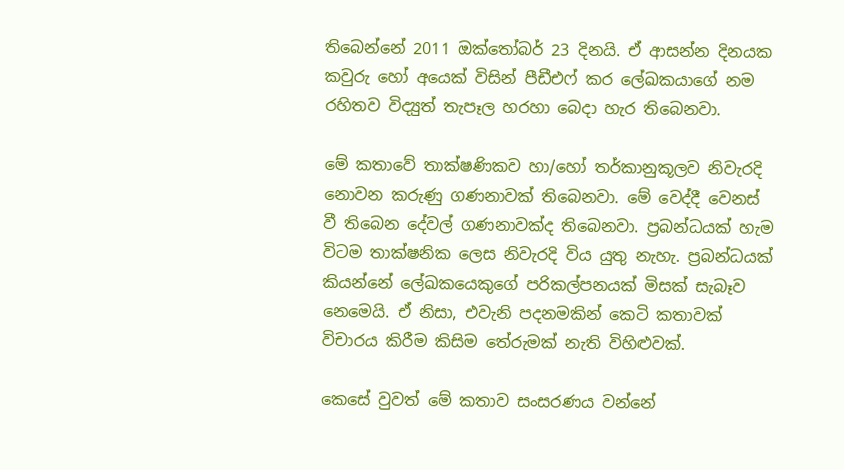තිබෙන්නේ 2011 ඔක්තෝබර් 23 දිනයි. ඒ ආසන්න දිනයක කවුරු හෝ අයෙක් විසින් පීඩීඑෆ් කර ලේඛකයාගේ නම රහිතව විද්‍යුත් තැපෑල හරහා බෙදා හැර තිබෙනවා.

මේ කතාවේ තාක්ෂණිකව හා/හෝ තර්කානුකූලව නිවැරදි නොවන කරුණු ගණනාවක් තිබෙනවා. මේ වෙද්දී වෙනස් වී තිබෙන දේවල් ගණනාවක්ද තිබෙනවා. ප්‍රබන්ධයක් හැම විටම තාක්ෂනික ලෙස නිවැරදි විය යුතු නැහැ. ප්‍රබන්ධයක් කියන්නේ ලේඛකයෙකුගේ පරිකල්පනයක් මිසක් සැබෑව නෙමෙයි. ඒ නිසා, එවැනි පදනමකින් කෙටි කතාවක් විචාරය කිරීම කිසිම තේරුමක් නැති විහිළුවක්.

කෙසේ වුවත් මේ කතාව සංසරණය වන්නේ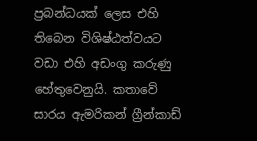ප්‍රබන්ධයක් ලෙස එහි තිබෙන විශිෂ්ඨත්වයට වඩා එහි අඩංගු කරුණු හේතුවෙනුයි. කතාවේ සාරය ඇමරිකන් ග්‍රීන්කාඩ්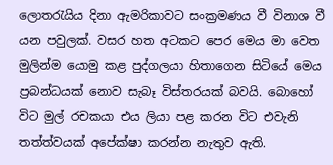ලොතරැයිය දිනා ඇමරිකාවට සංක්‍රමණය වී විනාශ වී යන පවුලක්. වසර හත අටකට පෙර මෙය මා වෙත මුලින්ම යොමු කළ පුද්ගලයා හිතාගෙන සිටියේ මෙය ප්‍රබන්ධයක් නොව සැබෑ විස්තරයක් බවයි. බොහෝ විට මුල් රචකයා එය ලියා පළ කරන විට එවැනි තත්ත්වයක් අපේක්ෂා කරන්න නැතුව ඇති.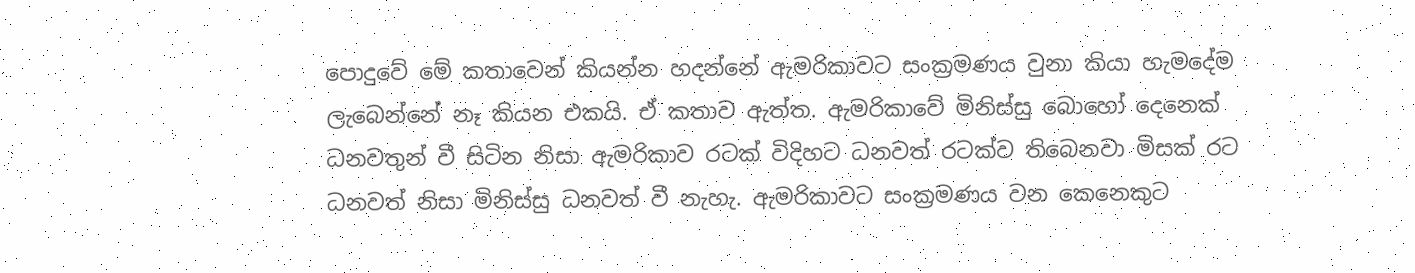පොදුවේ මේ කතාවෙන් කියන්න හදන්නේ ඇමරිකාවට සංක්‍රමණය වුනා කියා හැමදේම ලැබෙන්නේ නෑ කියන එකයි. ඒ කතාව ඇත්ත. ඇමරිකාවේ මිනිස්සු බොහෝ දෙනෙක් ධනවතුන් වී සිටින නිසා ඇමරිකාව රටක් විදිහට ධනවත් රටක්ව තිබෙනවා මිසක් රට ධනවත් නිසා මිනිස්සු ධනවත් වී නැහැ. ඇමරිකාවට සංක්‍රමණය වන කෙනෙකුට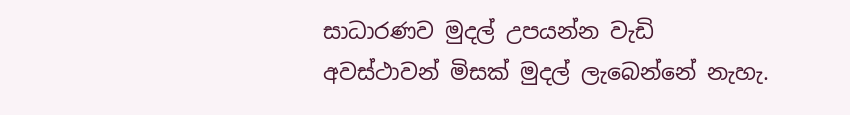සාධාරණව මුදල් උපයන්න වැඩි අවස්ථාවන් මිසක් මුදල් ලැබෙන්නේ නැහැ.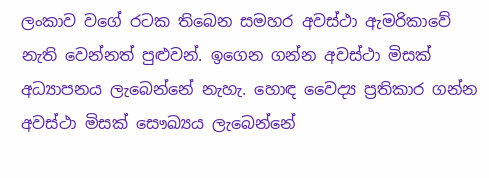ලංකාව වගේ රටක තිබෙන සමහර අවස්ථා ඇමරිකාවේ නැති වෙන්නත් පුළුවන්. ඉගෙන ගන්න අවස්ථා මිසක් අධ්‍යාපනය ලැබෙන්නේ නැහැ. හොඳ වෛද්‍ය ප්‍රතිකාර ගන්න අවස්ථා මිසක් සෞඛ්‍යය ලැබෙන්නේ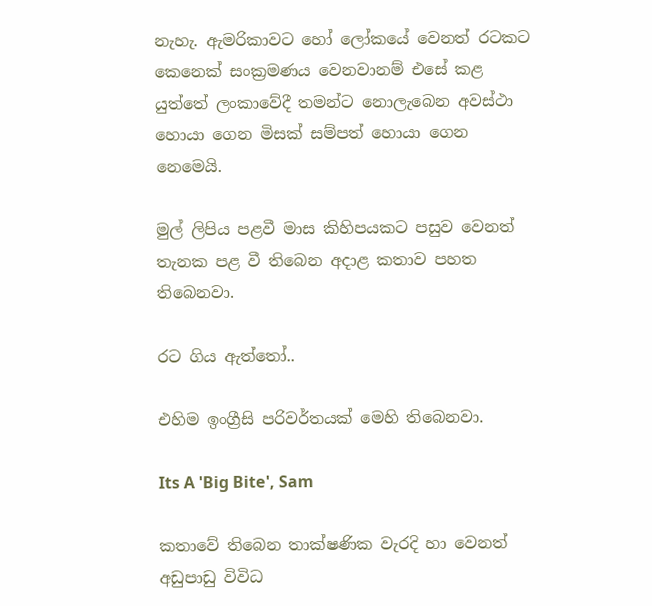නැහැ. ඇමරිකාවට හෝ ලෝකයේ වෙනත් රටකට කෙනෙක් සංක්‍රමණය වෙනවානම් එසේ කළ යුත්තේ ලංකාවේදී තමන්ට නොලැබෙන අවස්ථා හොයා ගෙන මිසක් සම්පත් හොයා ගෙන නෙමෙයි.

මුල් ලිපිය පළවී මාස කිහිපයකට පසුව වෙනත් තැනක පළ වී තිබෙන අදාළ කතාව පහත තිබෙනවා.

රට ගිය ඇත්තෝ..

එහිම ඉංග්‍රීසි පරිවර්තයක් මෙහි තිබෙනවා.

Its A 'Big Bite', Sam

කතාවේ තිබෙන තාක්ෂණික වැරදි හා වෙනත් අඩුපාඩු විවිධ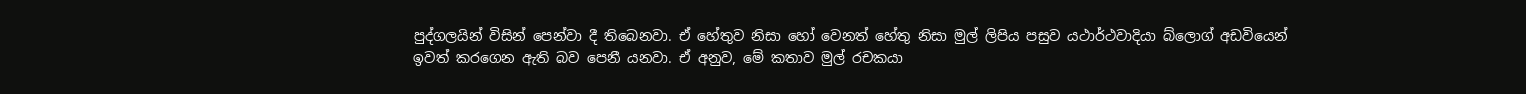පුද්ගලයින් විසින් පෙන්වා දී තිබෙනවා. ඒ හේතුව නිසා හෝ වෙනත් හේතු නිසා මුල් ලිපිය පසුව යථාර්ථවාදියා බ්ලොග් අඩවියෙන් ඉවත් කරගෙන ඇති බව පෙනී යනවා. ඒ අනුව, මේ කතාව මුල් රචකයා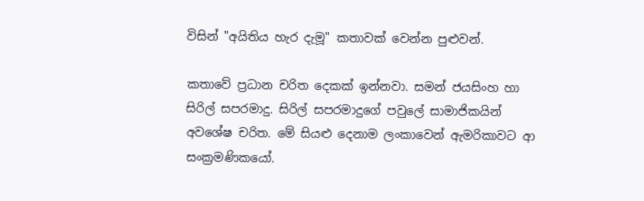විසින් "අයිතිය හැර දැමූ" කතාවක් වෙන්න පුළුවන්.

කතාවේ ප්‍රධාන චරිත දෙකක් ඉන්නවා. සමන් ජයසිංහ හා සිරිල් සපරමාදු. සිරිල් සපරමාදුගේ පවුලේ සාමාජිකයින් අවශේෂ චරිත. මේ සියළු දෙනාම ලංකාවෙන් ඇමරිකාවට ආ සංක්‍රමණිකයෝ.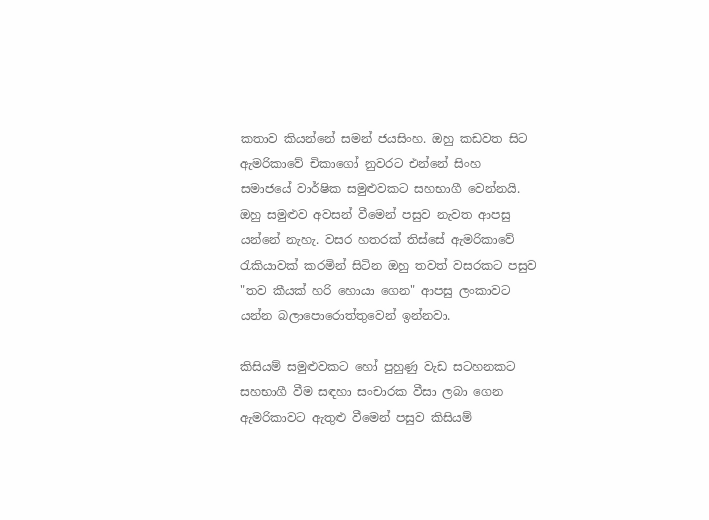කතාව කියන්නේ සමන් ජයසිංහ. ඔහු කඩවත සිට ඇමරිකාවේ චිකාගෝ නුවරට එන්නේ සිංහ සමාජයේ වාර්ෂික සමුළුවකට සහභාගී වෙන්නයි. ඔහු සමුළුව අවසන් වීමෙන් පසුව නැවත ආපසු යන්නේ නැහැ. වසර හතරක් තිස්සේ ඇමරිකාවේ රැකියාවක් කරමින් සිටින ඔහු තවත් වසරකට පසුව "තව කීයක් හරි හොයා ගෙන" ආපසු ලංකාවට යන්න බලාපොරොත්තුවෙන් ඉන්නවා.

කිසියම් සමුළුවකට හෝ පුහුණු වැඩ සටහනකට සහභාගී වීම සඳහා සංචාරක වීසා ලබා ගෙන ඇමරිකාවට ඇතුළු වීමෙන් පසුව කිසියම්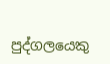පුද්ගලයෙකු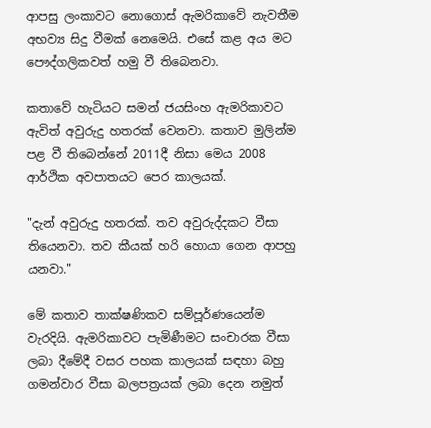ආපසු ලංකාවට නොගොස් ඇමරිකාවේ නැවතීම අභව්‍ය සිදු වීමක් නෙමෙයි. එසේ කළ අය මට පෞද්ගලිකවත් හමු වී තිබෙනවා.

කතාවේ හැටියට සමන් ජයසිංහ ඇමරිකාවට ඇවිත් අවුරුදු හතරක් වෙනවා. කතාව මුලින්ම පළ වී තිබෙන්නේ 2011දී නිසා මෙය 2008 ආර්ථික අවපාතයට පෙර කාලයක්.

"දැන් අවුරුදු හතරක්. තව අවුරුද්දකට වීසා තියෙනවා. තව කීයක් හරි හොයා ගෙන ආපහු යනවා."

මේ කතාව තාක්ෂණිකව සම්පූර්ණයෙන්ම වැරදියි. ඇමරිකාවට පැමිණීමට සංචාරක වීසා ලබා දීමේදී වසර පහක කාලයක් සඳහා බහු ගමන්වාර වීසා බලපත්‍රයක් ලබා දෙන නමුත්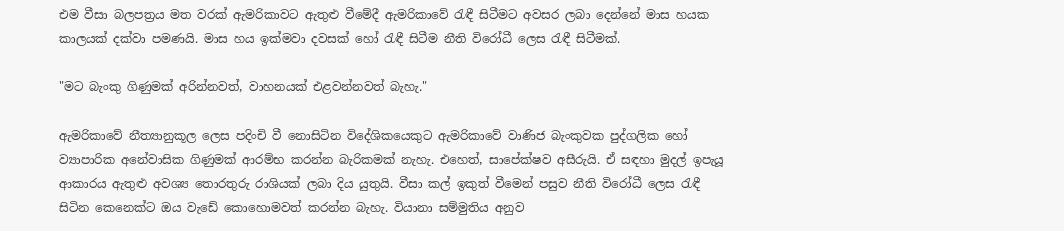එම වීසා බලපත්‍රය මත වරක් ඇමරිකාවට ඇතුළු වීමේදී ඇමරිකාවේ රැඳී සිටීමට අවසර ලබා දෙන්නේ මාස හයක කාලයක් දක්වා පමණයි. මාස හය ඉක්මවා දවසක් හෝ රැඳී සිටීම නීති විරෝධී ලෙස රැඳී සිටීමක්.

"මට බැංකු ගිණුමක් අරින්නවත්, වාහනයක් එළවන්නවත් බැහැ."

ඇමරිකාවේ නීත්‍යානුකූල ලෙස පදිංචි වී නොසිටින විදේශිකයෙකුට ඇමරිකාවේ වාණිජ බැංකුවක පුද්ගලික හෝ ව්‍යාපාරික අනේවාසික ගිණුමක් ආරම්භ කරන්න බැරිකමක් නැහැ. එහෙත්, සාපේක්ෂව අසීරුයි. ඒ සඳහා මුදල් ඉපැයූ ආකාරය ඇතුළු අවශ්‍ය තොරතුරු රාශියක් ලබා දිය යුතුයි. වීසා කල් ඉකුත් වීමෙන් පසුව නීති විරෝධී ලෙස රැඳී සිටින කෙනෙක්ට ඔය වැඩේ කොහොමවත් කරන්න බැහැ. වියානා සම්මුතිය අනුව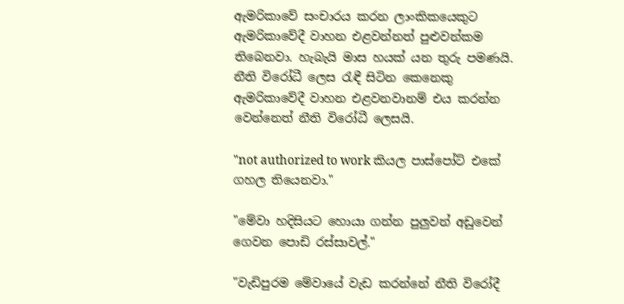ඇමරිකාවේ සංචාරය කරන ලාංකිකයෙකුට ඇමරිකාවේදී වාහන එළවන්නත් පුළුවන්කම තිබෙනවා. හැබැයි මාස හයක් යන තුරු පමණයි. නීති විරෝධී ලෙස රැඳී සිටින කෙනෙකු ඇමරිකාවේදී වාහන එළවනවානම් එය කරන්න වෙන්නෙත් නීති විරෝධී ලෙසයි.

"not authorized to work කියල පාස්පෝට් එකේ ගහල තියෙනවා."

"මේවා හදිසියට හොයා ගන්න පුලුවන් අඩුවෙන් ගෙවන පොඩි රස්සාවල්."

"වැඩිපුරම මේවායේ වැඩ කරන්නේ නීති විරෝදී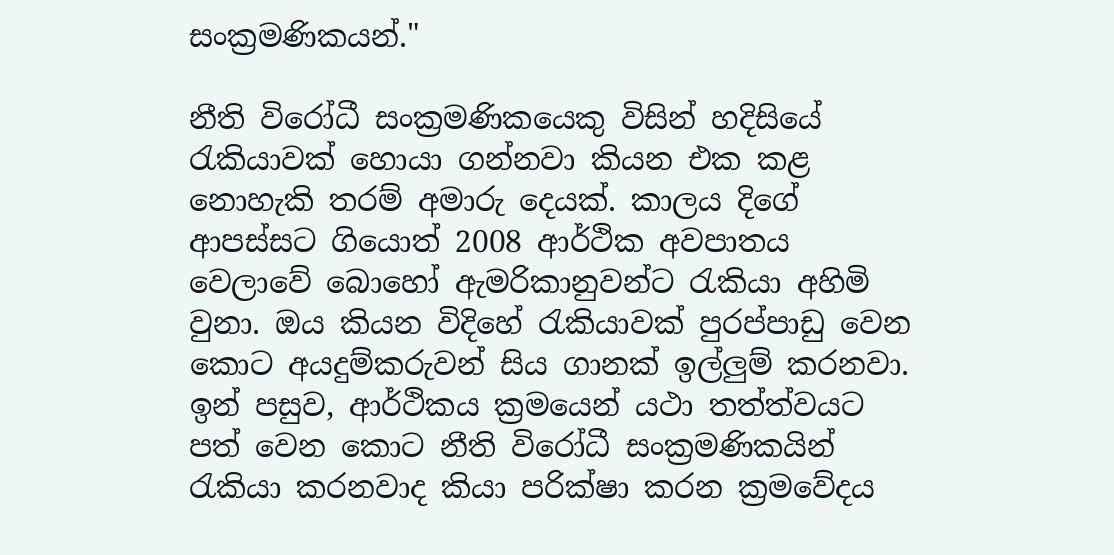සංක්‍රමණිකයන්."

නීති විරෝධී සංක්‍රමණිකයෙකු විසින් හදිසියේ රැකියාවක් හොයා ගන්නවා කියන එක කළ නොහැකි තරම් අමාරු දෙයක්. කාලය දිගේ ආපස්සට ගියොත් 2008 ආර්ථික අවපාතය වෙලාවේ බොහෝ ඇමරිකානුවන්ට රැකියා අහිමි වුනා. ඔය කියන විදිහේ රැකියාවක් පුරප්පාඩු වෙන කොට අයදුම්කරුවන් සිය ගානක් ඉල්ලුම් කරනවා. ඉන් පසුව, ආර්ථිකය ක්‍රමයෙන් යථා තත්ත්වයට පත් වෙන කොට නීති විරෝධී සංක්‍රමණිකයින් රැකියා කරනවාද කියා පරික්ෂා කරන ක්‍රමවේදය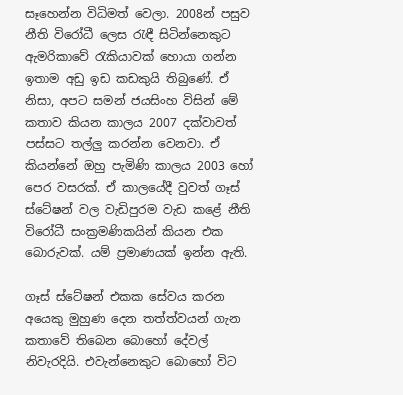සෑහෙන්න විධිමත් වෙලා. 2008න් පසුව නීති විරෝධී ලෙස රැඳී සිටින්නෙකුට ඇමරිකාවේ රැකියාවක් හොයා ගන්න ඉතාම අඩු ඉඩ කඩකුයි තිබුණේ. ඒ නිසා, අපට සමන් ජයසිංහ විසින් මේ කතාව කියන කාලය 2007 දක්වාවත් පස්සට තල්ලු කරන්න වෙනවා. ඒ කියන්නේ ඔහු පැමිණි කාලය 2003 හෝ පෙර වසරක්. ඒ කාලයේදී වුවත් ගෑස් ස්ටේෂන් වල වැඩිපුරම වැඩ කළේ නීති විරෝධී සංක්‍රමණිකයින් කියන එක බොරුවක්. යම් ප්‍රමාණයක් ඉන්න ඇති.

ගෑස් ස්ටේෂන් එකක සේවය කරන අයෙකු මුහුණ දෙන තත්ත්වයන් ගැන කතාවේ තිබෙන බොහෝ දේවල් නිවැරදියි. එවැන්නෙකුට බොහෝ විට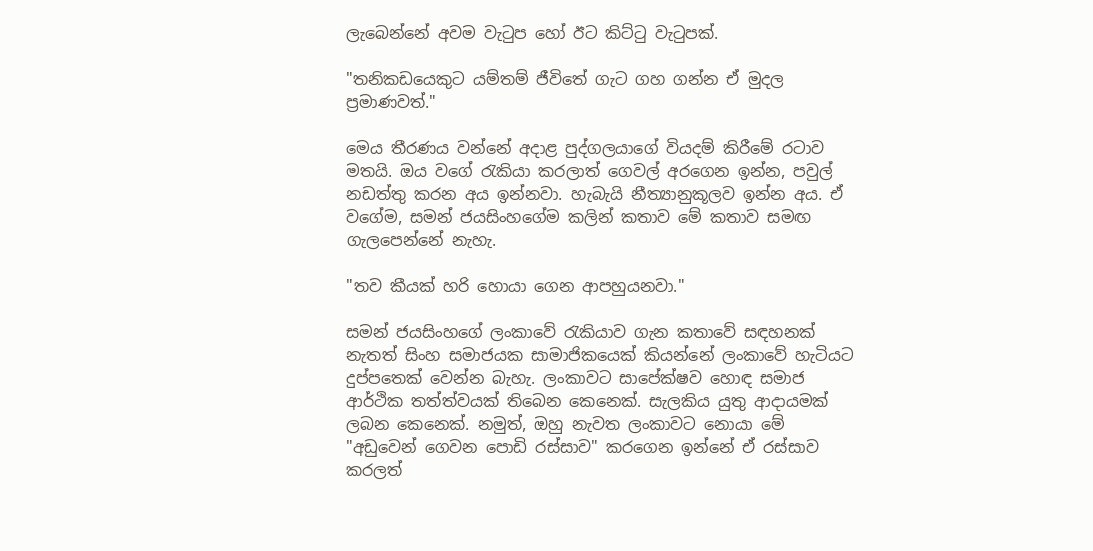ලැබෙන්නේ අවම වැටුප හෝ ඊට කිට්ටු වැටුපක්.

"තනිකඩයෙකුට යම්තම් ජීවිතේ ගැට ගහ ගන්න ඒ මුදල ප්‍රමාණවත්."

මෙය තීරණය වන්නේ අදාළ පුද්ගලයාගේ වියදම් කිරීමේ රටාව මතයි. ඔය වගේ රැකියා කරලාත් ගෙවල් අරගෙන ඉන්න, පවුල් නඩත්තු කරන අය ඉන්නවා. හැබැයි නීත්‍යානුකූලව ඉන්න අය. ඒ වගේම, සමන් ජයසිංහගේම කලින් කතාව මේ කතාව සමඟ ගැලපෙන්නේ නැහැ.

"තව කීයක් හරි හොයා ගෙන ආපහුයනවා."

සමන් ජයසිංහගේ ලංකාවේ රැකියාව ගැන කතාවේ සඳහනක් නැතත් සිංහ සමාජයක සාමාජිකයෙක් කියන්නේ ලංකාවේ හැටියට දුප්පතෙක් වෙන්න බැහැ. ලංකාවට සාපේක්ෂව හොඳ සමාජ ආර්ථික තත්ත්වයක් තිබෙන කෙනෙක්. සැලකිය යුතු ආදායමක් ලබන කෙනෙක්. නමුත්, ඔහු නැවත ලංකාවට නොයා මේ "අඩුවෙන් ගෙවන පොඩි රස්සාව" කරගෙන ඉන්නේ ඒ රස්සාව කරලත්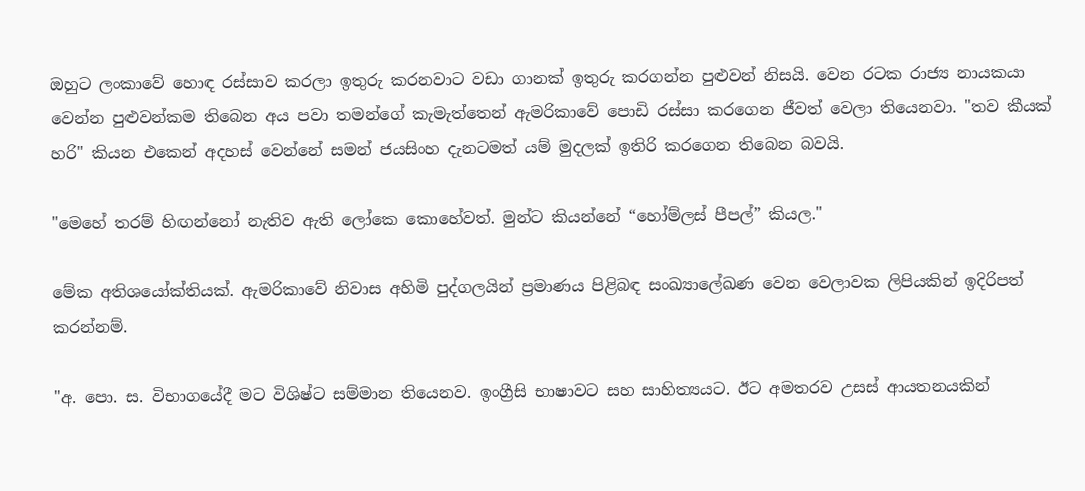ඔහුට ලංකාවේ හොඳ රස්සාව කරලා ඉතුරු කරනවාට වඩා ගානක් ඉතුරු කරගන්න පුළුවන් නිසයි. වෙන රටක රාජ්‍ය නායකයා වෙන්න පුළුවන්කම තිබෙන අය පවා තමන්ගේ කැමැත්තෙන් ඇමරිකාවේ පොඩි රස්සා කරගෙන ජීවත් වෙලා තියෙනවා. "තව කීයක් හරි" කියන එකෙන් අදහස් වෙන්නේ සමන් ජයසිංහ දැනටමත් යම් මුදලක් ඉතිරි කරගෙන තිබෙන බවයි.

"මෙහේ තරම් හිඟන්නෝ නැතිව ඇති ලෝකෙ කොහේවත්. මුන්ට කියන්නේ “හෝම්ලස් පීපල්” කියල."

මේක අතිශයෝක්තියක්. ඇමරිකාවේ නිවාස අහිමි පුද්ගලයින් ප්‍රමාණය පිළිබඳ සංඛ්‍යාලේඛණ වෙන වෙලාවක ලිපියකින් ඉදිරිපත් කරන්නම්.

"අ. පො. ස. විභාගයේදී මට විශිෂ්ට සම්මාන තියෙනව. ඉංග්‍රීසි භාෂාවට සහ සාහිත්‍යයට. ඊට අමතරව උසස් ආයතනයකින්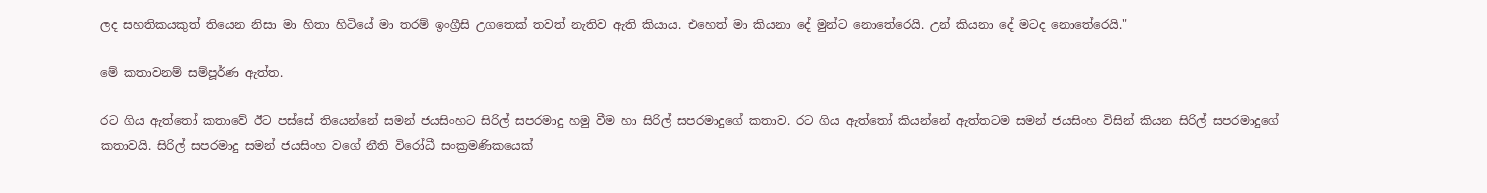ලද සහතිකයකුත් තියෙන නිසා මා හිතා හිටියේ මා තරම් ඉංග්‍රීසි උගතෙක් තවත් නැතිව ඇති කියාය. එහෙත් මා කියනා දේ මුන්ට නොතේරෙයි. උන් කියනා දේ මටද නොතේරෙයි."

මේ කතාවනම් සම්පූර්ණ ඇත්ත.

රට ගිය ඇත්තෝ කතාවේ ඊට පස්සේ තියෙන්නේ සමන් ජයසිංහට සිරිල් සපරමාදු හමු වීම හා සිරිල් සපරමාදුගේ කතාව. රට ගිය ඇත්තෝ කියන්නේ ඇත්තටම සමන් ජයසිංහ විසින් කියන සිරිල් සපරමාදුගේ කතාවයි. සිරිල් සපරමාදු සමන් ජයසිංහ වගේ නීති විරෝධී සංක්‍රමණිකයෙක්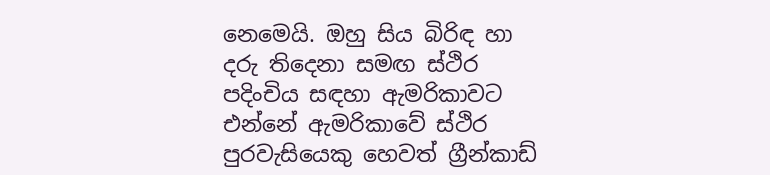නෙමෙයි. ඔහු සිය බිරිඳ හා දරු තිදෙනා සමඟ ස්ථිර පදිංචිය සඳහා ඇමරිකාවට එන්නේ ඇමරිකාවේ ස්ථිර පුරවැසියෙකු හෙවත් ග්‍රීන්කාඩ්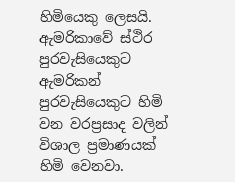හිමියෙකු ලෙසයි. ඇමරිකාවේ ස්ථිර පුරවැසියෙකුට ඇමරිකන් පුරවැසියෙකුට හිමි වන වරප්‍රසාද වලින් විශාල ප්‍රමාණයක් හිමි වෙනවා.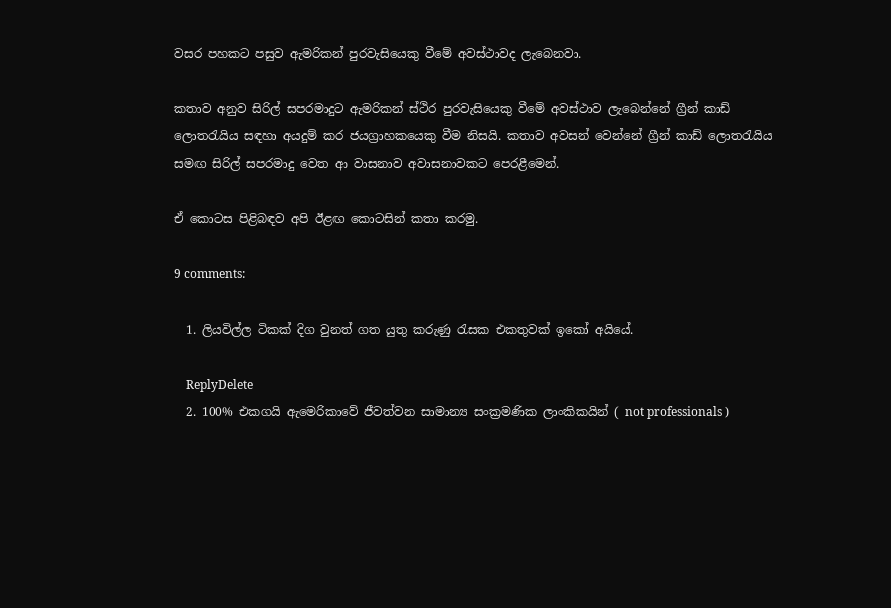වසර පහකට පසුව ඇමරිකන් පුරවැසියෙකු වීමේ අවස්ථාවද ලැබෙනවා.

කතාව අනුව සිරිල් සපරමාදුට ඇමරිකන් ස්ථිර පුරවැසියෙකු වීමේ අවස්ථාව ලැබෙන්නේ ග්‍රීන් කාඩ් ලොතරැයිය සඳහා අයදුම් කර ජයග්‍රාහකයෙකු වීම නිසයි. කතාව අවසන් වෙන්නේ ග්‍රීන් කාඩ් ලොතරැයිය සමඟ සිරිල් සපරමාදු වෙත ආ වාසනාව අවාසනාවකට පෙරළීමෙන්.

ඒ කොටස පිළිබඳව අපි ඊළඟ කොටසින් කතා කරමු.

9 comments:

  1. ලියවිල්ල ටිකක් දිග වුනත් ගත යුතු කරුණු රැසක එකතුවක් ඉකෝ අයියේ.

    ReplyDelete
  2. 100% එකගයි ඇමෙරිකාවේ ජීවත්වන සාමාන්‍ය සංක්‍රමණික ලාංකිකයින් ( not professionals )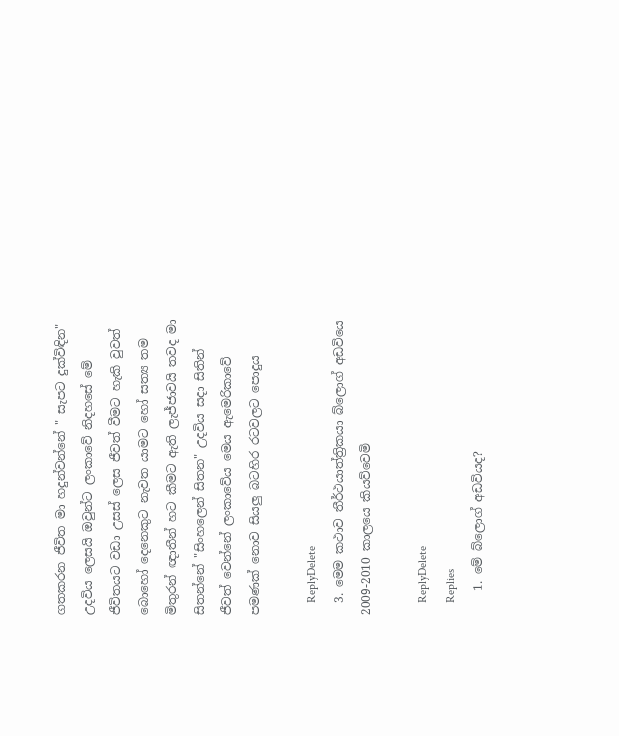ගතකරන ජීවිත මා හදුන්වන්නේ " සැපට දුක්විඳින" උදවිය ලෙසයි ඔවුන්ට ලංකාවේ නිදහසේ මේ ජීවිතයට වඩා උසස් ලෙස ජීවත් වීමට හැකි වුවත් බොහෝ දෙනෙකුට නැවත යාමට හෝ සත්‍ය තම මිතුරන් ඥාතීන් හට කීමට ඇති ලැජ්ජාවයි තවද මා සිතන්නේ "සිංහලෙන් සිතන" උදවිය සදා සිතින් ජීවත් වෙන්නේ ලංකාවේය මෙය ඇමෙරිකාවේ පමණක් නොව සියලු බටහිර රටවලට පොදුය

    ReplyDelete
  3. මෙම කථාව තීර්ථයාත්ත්‍රිකයා බ්ලොග් අඩවියෙ 2009-2010 කාලයෙ කියව්වෙමි

    ReplyDelete
    Replies
    1. මේ බ්ලොග් අඩවියද?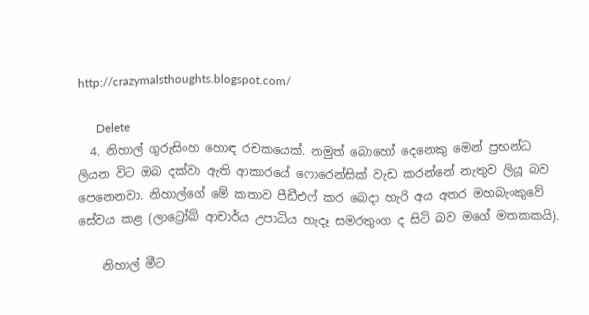http://crazymalsthoughts.blogspot.com/

      Delete
  4. නිහාල් ගුරුසිංහ හොඳ රචකයෙක්. නමුත් බොහෝ දෙනෙකු මෙන් ප්‍රභන්ධ ලියන විට ඔබ දක්වා ඇති ආකාරයේ ෆොරෙන්සික් වැඩ කරන්නේ නැතුව ලියූ බව පෙනෙනවා. නිහාල්ගේ මේ කතාව පීඩීඑෆ් කර බෙදා හැරි අය අතර මහබැංකුවේ සේවය කළ (ලාට්‍රෝබ් ආචාර්ය උපාධිය හැදෑ සමරතුංග ද සිටි බව මගේ මතකකයි).

    නිහාල් මීට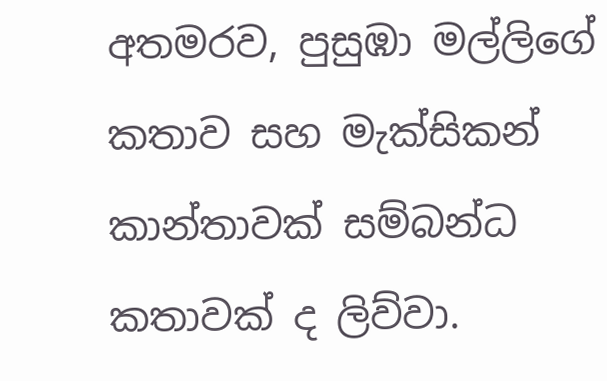අතමරව, පුසුඹා මල්ලිගේ කතාව සහ මැක්සිකන් කාන්තාවක් සම්බන්ධ කතාවක් ද ලිව්වා.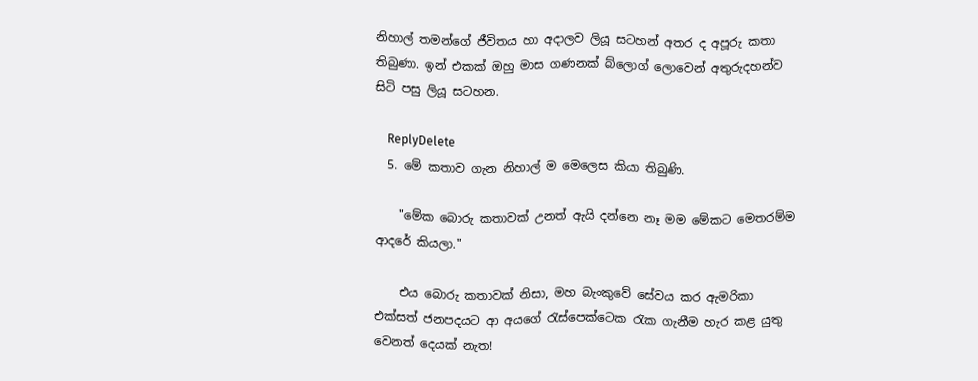නිහාල් තමන්ගේ ජීවිතය හා අදාලව ලියූ සටහන් අතර ද අපූරු කතා තිබුණා. ඉන් එකක් ඔහු මාස ගණනක් බ්ලොග් ලොවෙන් අතුරුදහන්ව සිටි පසු ලියූ සටහන.

    ReplyDelete
  5. මේ කතාව ගැන නිහාල් ම මෙලෙස කියා තිබුණි.

    "මේක බොරු කතාවක් උනත් ඇයි දන්නෙ නෑ මම මේකට මෙතරම්ම ආදරේ කියලා."

    එය බොරු කතාවක් නිසා, මහ බැංකුවේ සේවය කර ඇමරිකා එක්සත් ජනපදයට ආ අයගේ රැස්පෙක්ටෙක රැක ගැනීම හැර කළ යුතු වෙනත් දෙයක් නැත!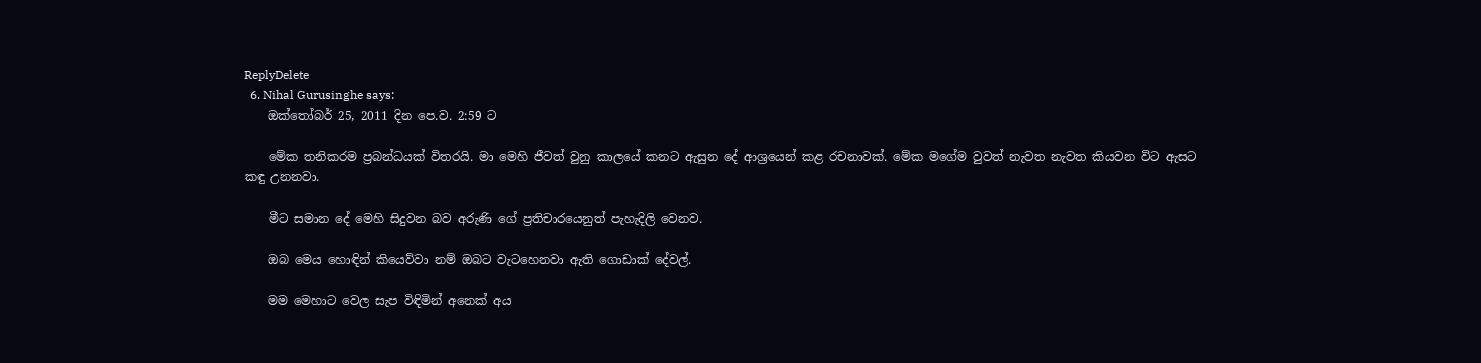ReplyDelete
  6. Nihal Gurusinghe says:
    ඔක්තෝබර් 25, 2011 දින පෙ.ව. 2:59 ට

    මේක තනිකරම ප්‍රබන්ධයක් විතරයි. මා මෙහි ජීවත් වුනු කාලයේ කනට ඇසුන දේ ආශ්‍රයෙන් කළ රචනාවක්. මේක මගේම වුවත් නැවත නැවත කියවන විට ඇසට කඳු උනනවා.

    මීට සමාන දේ මෙහි සිදුවන බව අරුණි ගේ ප්‍රතිචාරයෙනුත් පැහැදිලි වෙනව.

    ඔබ මෙය හොඳින් කියෙව්වා නම් ඔබට වැටහෙනවා ඇති ගොඩාක් දේවල්.

    මම මෙහාට වෙල සැප විඳිමින් අනෙක් අය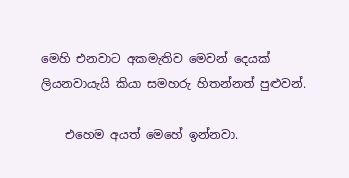මෙහි එනවාට අකමැතිව මෙවන් දෙයක් ලියනවායැයි කියා සමහරු හිතන්නත් පුළුවන්.

    එහෙම අයත් මෙහේ ඉන්නවා.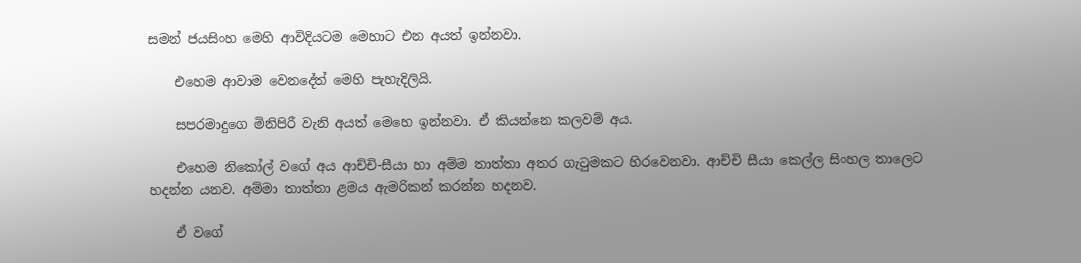සමන් ජයසිංහ මෙහි ආවිදියටම මෙහාට එන අයත් ඉන්නවා.

    එහෙම ආවාම වෙනදේත් මෙහි පැහැදිලියි.

    සපරමාදුගෙ මිනිපිරී වැනි අයත් මෙහෙ ඉන්නවා. ඒ කියන්නෙ කලවම් අය.

    එහෙම නිකෝල් වගේ අය ආච්චි-සීයා හා අම්ම තාත්තා අතර ගැටුමකට හිරවෙනවා. ආච්චි සීයා කෙල්ල සිංහල තාලෙට හදන්න යනව. අම්මා තාත්තා ළමය ඇමරිකන් කරන්න හදනව.

    ඒ වගේ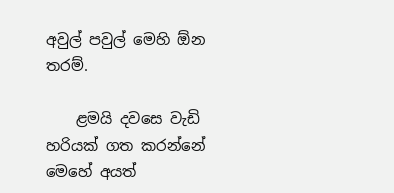අවුල් පවුල් මෙහි ඕන තරම්.

    ළමයි දවසෙ වැඩි හරියක් ගත කරන්නේ මෙහේ අයත්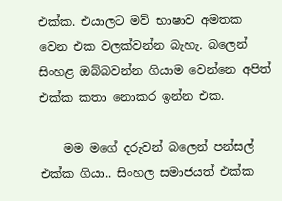එක්ක. එයාලට මව් භාෂාව අමතක වෙන එක වලක්වන්න බැහැ. බලෙන් සිංහළ ඔබ්බවන්න ගියාම වෙන්නෙ අපිත් එක්ක කතා නොකර ඉන්න එක.

    මම මගේ දරුවන් බලෙන් පන්සල් එක්ක ගියා.. සිංහල සමාජයත් එක්ක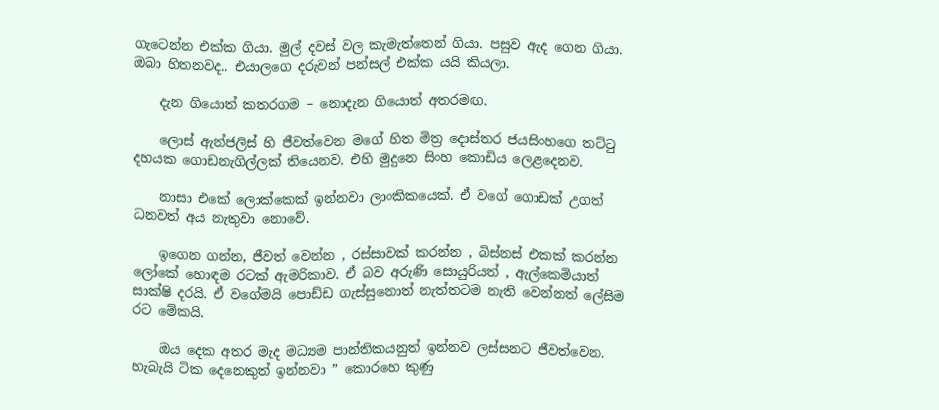ගැටෙන්න එක්ක ගියා. මුල් දවස් වල කැමැත්තෙන් ගියා. පසුව ඇද ගෙන ගියා. ඔබා හිතනවද.. එයාලගෙ දරුවන් පන්සල් එක්ක යයි කියලා.

    දැන ගියොත් කතරගම – නොදැන ගියොත් අතරමඟ.

    ලොස් ඇන්ජලිස් හි ජීවත්වෙන මගේ හිත මිත්‍ර දොස්තර ජයසිංහගෙ තට්ටු දහයක ගොඩනැගිල්ලක් තියෙනව. එහි මුදුනෙ සිංහ කොඩිය ලෙළදෙනව.

    නාසා එකේ ලොක්කෙක් ඉන්නවා ලාංකිකයෙක්. ඒ වගේ ගොඩක් උගත් ධනවත් අය නැතුවා නොවේ.

    ඉගෙන ගන්න, ජීවත් වෙන්න , රස්සාවක් කරන්න , බිස්නස් එකක් කරන්න ලෝකේ හොඳම රටක් ඇමරිකාව. ඒ බව අරුණි සොයුරියත් , ඇල්කෙමියාත් සාක්ෂි දරයි. ඒ වගේමයි පොඩ්ඩ ගැස්සුනොත් නැත්තටම නැති වෙන්නත් ලේසිම රට මේකයි.

    ඔය දෙක අතර මැද මධ්‍යම පාන්තිකයනුත් ඉන්නව ලස්සනට ජීවත්වෙන. හැබැයි ටික දෙනෙකුත් ඉන්නවා ” කොරහෙ කුණු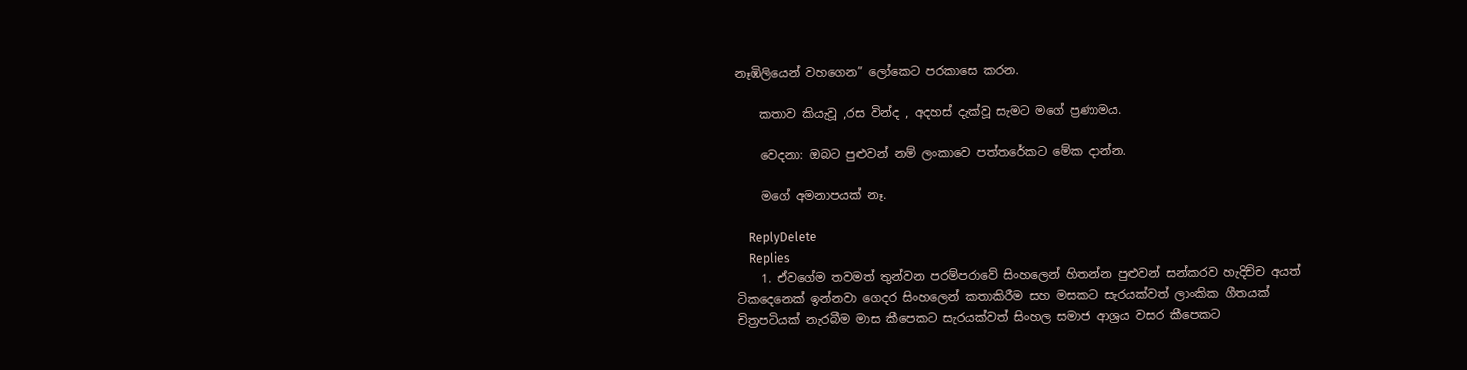නෑඹිලියෙන් වහගෙන” ලෝකෙට පරකාසෙ කරන.

    කතාව කියැවූ ,රස වින්ද , අදහස් දැක්වූ සැමට මගේ ප්‍රණාමය.

    වෙදනා: ඔබට පුළුවන් නම් ලංකාවෙ පත්තරේකට මේක දාන්න.

    මගේ අමනාපයක් නෑ.

    ReplyDelete
    Replies
    1. ඒවගේම තවමත් තුන්වන පරම්පරාවේ සිංහලෙන් හිතන්න පුළුවන් සන්කරව හැදිච්ච අයත් ටිකදෙනෙක් ඉන්නවා ගෙදර සිංහලෙන් කතාකිරීම සහ මසකට සැරයක්වත් ලාංකික ගීතයක් චිත්‍රපටියක් නැරබීම මාස කීපෙකට සැරයක්වත් සිංහල සමාජ ආශ්‍රය වසර කීපෙකට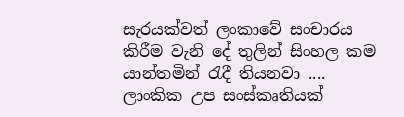සැරයක්වත් ලංකාවේ සංචාරය කිරීම වැනි දේ තුලින් සිංහල කම යාන්තමින් රැදී තියනවා .... ලාංකික උප සංස්කෘතියක්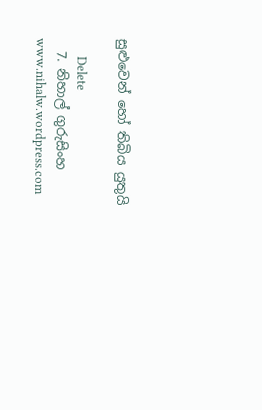සුළුවෙන් හෝ තිබිය යුතුයි

      Delete
  7. නිහාල් ගුරුසිංහ www.nihalw.wordpress.com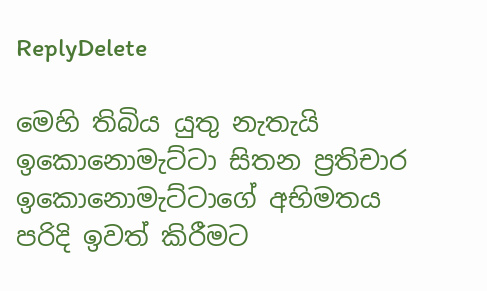ReplyDelete

මෙහි තිබිය යුතු නැතැයි ඉකොනොමැට්ටා සිතන ප්‍රතිචාර ඉකොනොමැට්ටාගේ අභිමතය පරිදි ඉවත් කිරීමට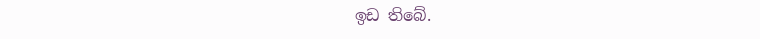ඉඩ තිබේ.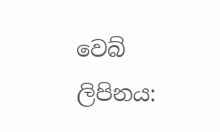වෙබ් ලිපිනය: